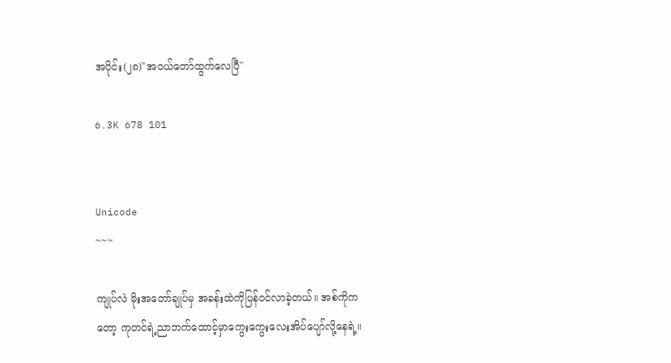အပိုင်း(၂၈)"အဝယ်တော်ထွက်လေပြီ"

6.3K 678 101


Unicode
~~~

ကျုပ်လဲ မိုးအတော်ချုပ်မှ အခန်းထဲကိုပြန်ဝင်လာခဲ့တယ်။ အစ်ကိုကတော့ ကုတင်ရဲ့ညာဘက်ထောင့်မှာကွေးကွေးလေးအိပ်ပျော်လို့နေရဲ့။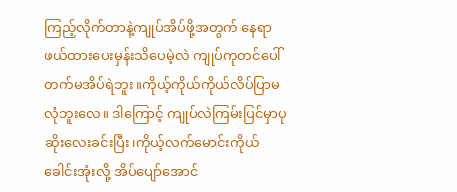ကြည့်လိုက်တာနဲ့ကျုပ်အိပ်ဖို့အတွက် နေရာဖယ်ထားပေးမှန်းသိပေမဲ့လဲ ကျုပ်ကုတင်ပေါ်တက်မအိပ်ရဲဘူး။ကိုယ့်ကိုယ်ကိုယ်လိပ်ပြာမလုံဘူးလေ။ ဒါကြောင့် ကျုပ်လဲကြမ်းပြင်မှာပုဆိုးလေးခင်းပြီး၊ကိုယ့်လက်မောင်းကိုယ်ခေါင်းအုံးလို့ အိပ်ပျော်အောင်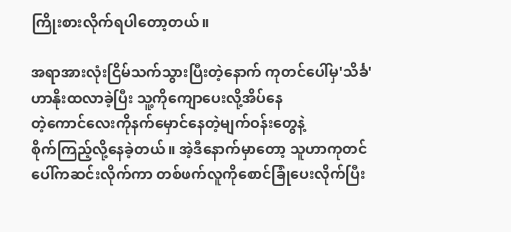ကြိုးစားလိုက်ရပါတော့တယ်။

အရာအားလုံးငြိမ်သက်သွားပြီးတဲ့နောက် ကုတင်ပေါ်မှ'သိင်္ခ'ဟာနိုးထလာခဲ့ပြီး သူ့ကိုကျောပေးလို့အိပ်နေ
တဲ့ကောင်လေးကိုနက်မှောင်နေတဲ့မျက်ဝန်းတွေနဲ့
စိုက်ကြည့်လို့နေခဲ့တယ်။ အဲ့ဒီနောက်မှာတော့ သူဟာကုတင်ပေါ်ကဆင်းလိုက်ကာ တစ်ဖက်လူကိုစောင်ခြုံပေးလိုက်ပြီး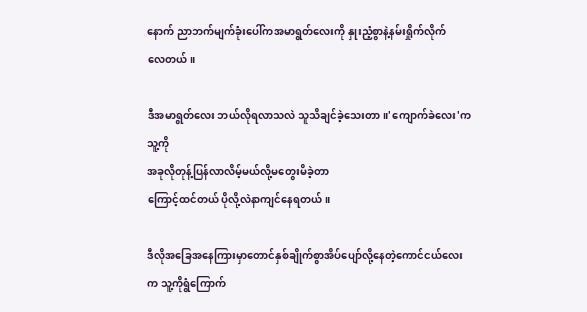နောက် ညာဘက်မျက်ခုံးပေါ်ကအမာရွတ်လေးကို နှုးညံ့စွာနဲ့နမ်းရှိုက်လိုက်
လေတယ်။

ဒီအမာရွတ်လေး ဘယ်လိုရလာသလဲ သူသိချင်ခဲ့သေးတာ။'ကျောက်ခဲလေး'ကသူ့ကို
အခုလိုတုန့်ပြန်လာလိမ့်မယ်လို့မတွေးမိခဲ့တာ
ကြောင့်ထင်တယ် ပိုလို့လဲနာကျင်နေရတယ်။

ဒီလိုအခြေအနေကြားမှာတောင်နှစ်ချိုက်စွာအိပ်ပျော်လို့နေတဲ့ကောင်ငယ်လေးက သူ့ကိုရွံကြောက်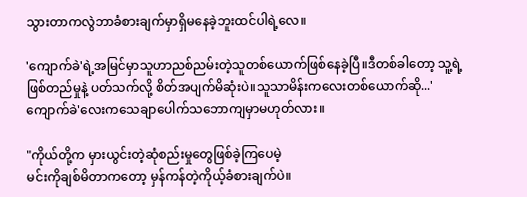သွားတာကလွဲဘာခံစားချက်မှာရှိမနေခဲ့ဘူးထင်ပါရဲ့လေ။

'ကျောက်ခဲ'ရဲ့အမြင်မှာသူဟာညစ်ညမ်းတဲ့သူတစ်ယောက်ဖြစ်နေခဲ့ပြီ။ဒီတစ်ခါတော့ သူ့ရဲ့ဖြစ်တည်မှုနဲ့ ပတ်သက်လို့ စိတ်အပျက်မိဆုံးပဲ။သူသာမိန်းကလေးတစ်ယောက်ဆို...'ကျောက်ခဲ'လေးကသေချာပေါက်သဘောကျမှာမဟုတ်လား။

"ကိုယ်တို့က မှားယွင်းတဲ့ဆုံစည်းမှုတွေဖြစ်ခဲ့ကြပေမဲ့
မင်းကိုချစ်မိတာကတော့ မှန်ကန်တဲ့ကိုယ့်ခံစားချက်ပဲ။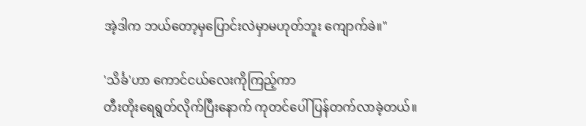အဲ့ဒါက ဘယ်တော့မှပြောင်းလဲမှာမဟုတ်ဘူး ကျောက်ခဲ။"

'သိင်္ခ'ဟာ ကောင်ငယ်လေးကိုကြည့်ကာ
တီးတိုးရေရွတ်လိုက်ပြီးနောက် ကုတင်ပေါ်ပြန်တက်လာခဲ့တယ်။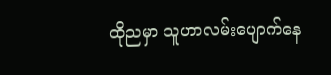ထိုညမှာ သူဟာလမ်းပျောက်နေ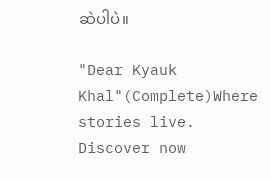ဆဲပါပဲ။

"Dear Kyauk Khal"(Complete)Where stories live. Discover now